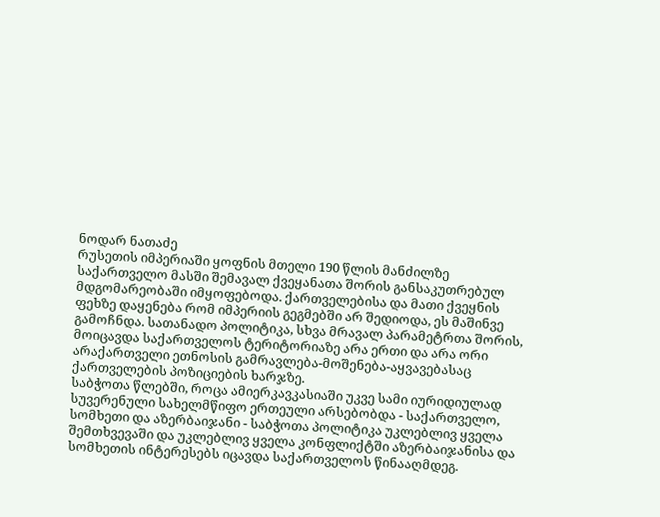ნოდარ ნათაძე
რუსეთის იმპერიაში ყოფნის მთელი 190 წლის მანძილზე საქართველო მასში შემავალ ქვეყანათა შორის განსაკუთრებულ მდგომარეობაში იმყოფებოდა. ქართველებისა და მათი ქვეყნის ფეხზე დაყენება რომ იმპერიის გეგმებში არ შედიოდა, ეს მაშინვე გამოჩნდა. სათანადო პოლიტიკა, სხვა მრავალ პარამეტრთა შორის, მოიცავდა საქართველოს ტერიტორიაზე არა ერთი და არა ორი არაქართველი ეთნოსის გამრავლება-მოშენება-აყვავებასაც ქართველების პოზიციების ხარჯზე.
საბჭოთა წლებში, როცა ამიერკავკასიაში უკვე სამი იურიდიულად სუვერენული სახელმწიფო ერთეული არსებობდა - საქართველო, სომხეთი და აზერბაიჯანი - საბჭოთა პოლიტიკა უკლებლივ ყველა შემთხვევაში და უკლებლივ ყველა კონფლიქტში აზერბაიჯანისა და სომხეთის ინტერესებს იცავდა საქართველოს წინააღმდეგ.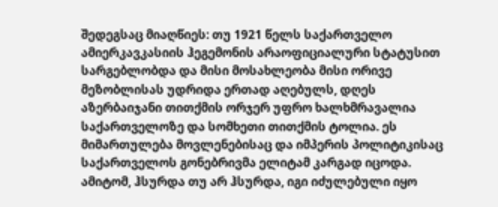შედეგსაც მიაღწიეს: თუ 1921 წელს საქართველო ამიერკავკასიის ჰეგემონის არაოფიციალური სტატუსით სარგებლობდა და მისი მოსახლეობა მისი ორივე მეზობლისას უდრიდა ერთად აღებულს, დღეს აზერბაიჯანი თითქმის ორჯერ უფრო ხალხმრავალია საქართველოზე და სომხეთი თითქმის ტოლია. ეს მიმართულება მოვლენებისაც და იმპერის პოლიტიკისაც საქართველოს გონებრივმა ელიტამ კარგად იცოდა. ამიტომ, ჰსურდა თუ არ ჰსურდა, იგი იძულებული იყო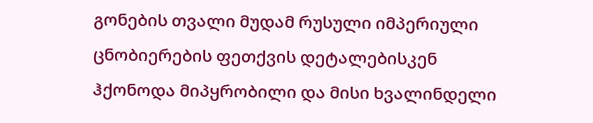გონების თვალი მუდამ რუსული იმპერიული ცნობიერების ფეთქვის დეტალებისკენ ჰქონოდა მიპყრობილი და მისი ხვალინდელი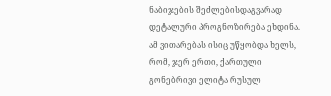ნაბიჯების შეძლებისდაგვარად დეტალური პროგნოზირება ეხდინა.
ამ ვითარებას ისიც უწყობდა ხელს, რომ, ჯერ ერთი, ქართული გონებრივი ელიტა რუსულ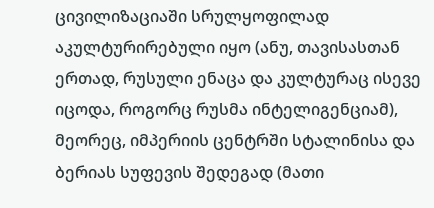ცივილიზაციაში სრულყოფილად აკულტურირებული იყო (ანუ, თავისასთან ერთად, რუსული ენაცა და კულტურაც ისევე იცოდა, როგორც რუსმა ინტელიგენციამ), მეორეც, იმპერიის ცენტრში სტალინისა და ბერიას სუფევის შედეგად (მათი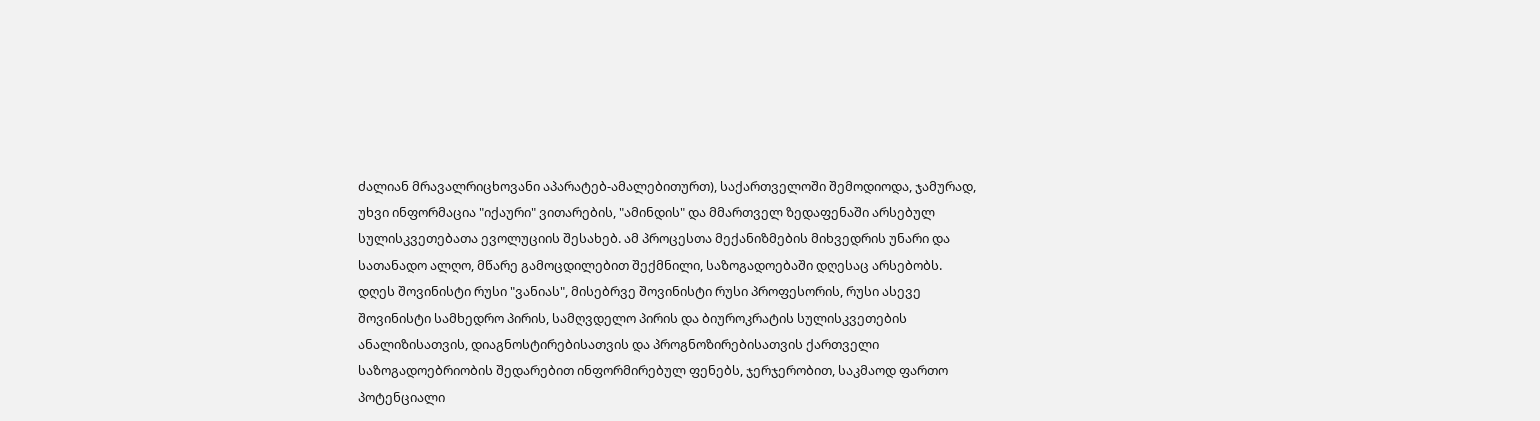ძალიან მრავალრიცხოვანი აპარატებ-ამალებითურთ), საქართველოში შემოდიოდა, ჯამურად, უხვი ინფორმაცია "იქაური" ვითარების, "ამინდის" და მმართველ ზედაფენაში არსებულ სულისკვეთებათა ევოლუციის შესახებ. ამ პროცესთა მექანიზმების მიხვედრის უნარი და სათანადო ალღო, მწარე გამოცდილებით შექმნილი, საზოგადოებაში დღესაც არსებობს.
დღეს შოვინისტი რუსი "ვანიას", მისებრვე შოვინისტი რუსი პროფესორის, რუსი ასევე შოვინისტი სამხედრო პირის, სამღვდელო პირის და ბიუროკრატის სულისკვეთების ანალიზისათვის, დიაგნოსტირებისათვის და პროგნოზირებისათვის ქართველი საზოგადოებრიობის შედარებით ინფორმირებულ ფენებს, ჯერჯერობით, საკმაოდ ფართო პოტენციალი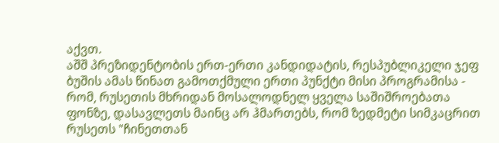აქვთ.
აშშ პრეზიდენტობის ერთ-ერთი კანდიდატის, რესპუბლიკელი ჯეფ ბუშის ამას წინათ გამოთქმული ერთი პუნქტი მისი პროგრამისა - რომ, რუსეთის მხრიდან მოსალოდნელ ყველა საშიშროებათა ფონზე, დასავლეთს მაინც არ ჰმართებს, რომ ზედმეტი სიმკაცრით რუსეთს "ჩინეთთან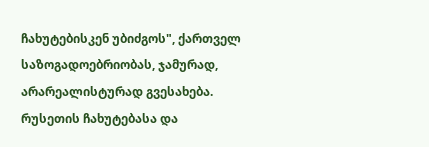ჩახუტებისკენ უბიძგოს", ქართველ საზოგადოებრიობას, ჯამურად, არარეალისტურად გვესახება.
რუსეთის ჩახუტებასა და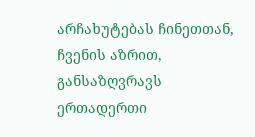არჩახუტებას ჩინეთთან, ჩვენის აზრით, განსაზღვრავს ერთადერთი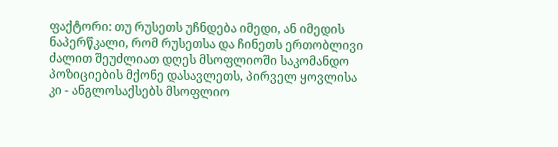ფაქტორი: თუ რუსეთს უჩნდება იმედი, ან იმედის ნაპერწკალი, რომ რუსეთსა და ჩინეთს ერთობლივი ძალით შეუძლიათ დღეს მსოფლიოში საკომანდო პოზიციების მქონე დასავლეთს, პირველ ყოვლისა კი - ანგლოსაქსებს მსოფლიო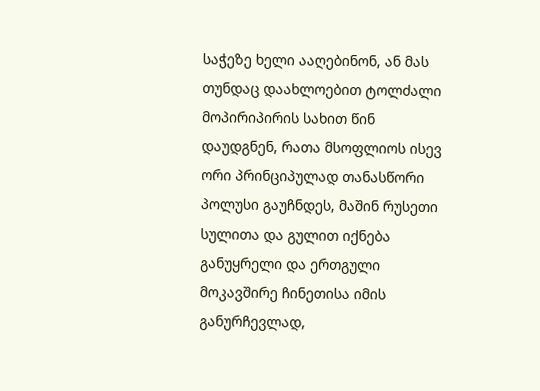საჭეზე ხელი ააღებინონ, ან მას თუნდაც დაახლოებით ტოლძალი მოპირიპირის სახით წინ დაუდგნენ, რათა მსოფლიოს ისევ ორი პრინციპულად თანასწორი პოლუსი გაუჩნდეს, მაშინ რუსეთი სულითა და გულით იქნება განუყრელი და ერთგული მოკავშირე ჩინეთისა იმის განურჩევლად,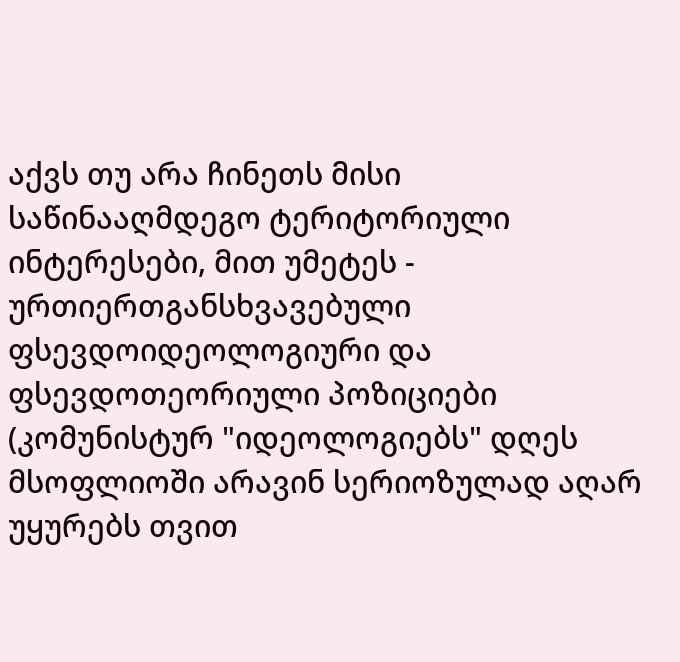აქვს თუ არა ჩინეთს მისი საწინააღმდეგო ტერიტორიული ინტერესები, მით უმეტეს - ურთიერთგანსხვავებული ფსევდოიდეოლოგიური და ფსევდოთეორიული პოზიციები (კომუნისტურ "იდეოლოგიებს" დღეს მსოფლიოში არავინ სერიოზულად აღარ უყურებს თვით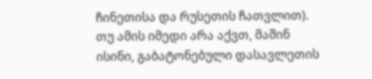ჩინეთისა და რუსეთის ჩათვლით).
თუ ამის იმედი არა აქვთ, მაშინ ისინი, გაბატონებული დასავლეთის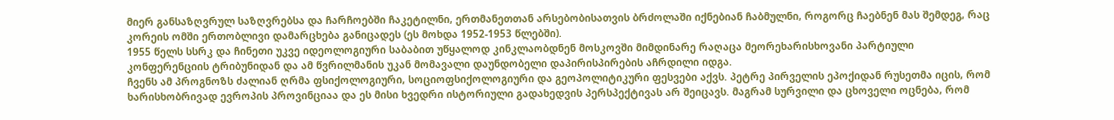მიერ განსაზღვრულ საზღვრებსა და ჩარჩოებში ჩაკეტილნი, ერთმანეთთან არსებობისათვის ბრძოლაში იქნებიან ჩაბმულნი, როგორც ჩაებნენ მას შემდეგ, რაც კორეის ომში ერთობლივი დამარცხება განიცადეს (ეს მოხდა 1952-1953 წლებში).
1955 წელს სსრკ და ჩინეთი უკვე იდეოლოგიური საბაბით უწყალოდ კინკლაობდნენ მოსკოვში მიმდინარე რაღაცა მეორეხარისხოვანი პარტიული კონფერენციის ტრიბუნიდან და ამ წვრილმანის უკან მომავალი დაუნდობელი დაპირისპირების აჩრდილი იდგა.
ჩვენს ამ პროგნოზს ძალიან ღრმა ფსიქოლოგიური, სოციოფსიქოლოგიური და გეოპოლიტიკური ფესვები აქვს. პეტრე პირველის ეპოქიდან რუსეთმა იცის, რომ ხარისხობრივად ევროპის პროვინციაა და ეს მისი ხვედრი ისტორიული გადახედვის პერსპექტივას არ შეიცავს. მაგრამ სურვილი და ცხოველი ოცნება, რომ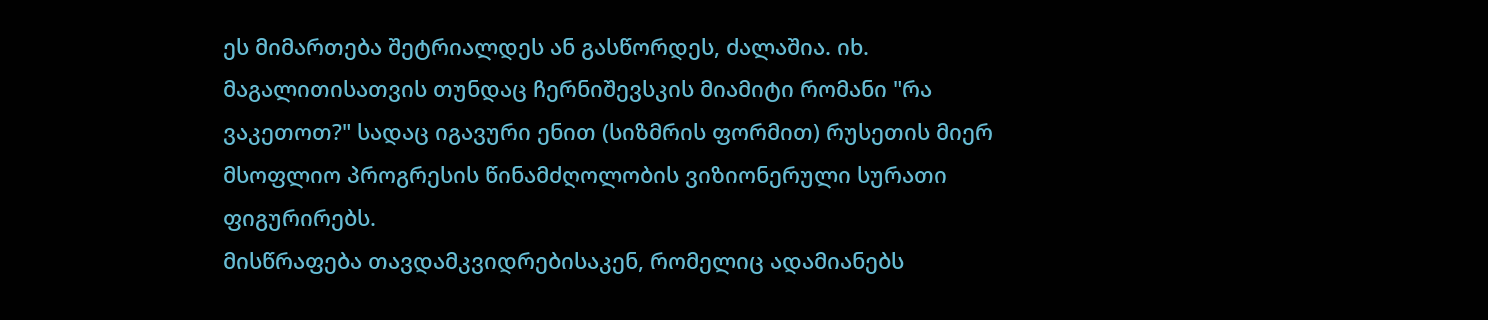ეს მიმართება შეტრიალდეს ან გასწორდეს, ძალაშია. იხ. მაგალითისათვის თუნდაც ჩერნიშევსკის მიამიტი რომანი "რა ვაკეთოთ?" სადაც იგავური ენით (სიზმრის ფორმით) რუსეთის მიერ მსოფლიო პროგრესის წინამძღოლობის ვიზიონერული სურათი ფიგურირებს.
მისწრაფება თავდამკვიდრებისაკენ, რომელიც ადამიანებს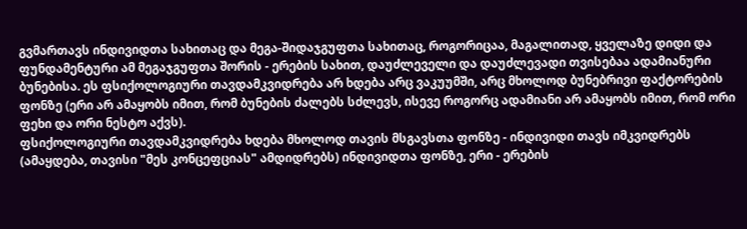გვმართავს ინდივიდთა სახითაც და მეგა-შიდაჯგუფთა სახითაც, როგორიცაა, მაგალითად, ყველაზე დიდი და ფუნდამენტური ამ მეგაჯგუფთა შორის - ერების სახით, დაუძლეველი და დაუძლევადი თვისებაა ადამიანური ბუნებისა. ეს ფსიქოლოგიური თავდამკვიდრება არ ხდება არც ვაკუუმში, არც მხოლოდ ბუნებრივი ფაქტორების ფონზე (ერი არ ამაყობს იმით, რომ ბუნების ძალებს სძლევს, ისევე როგორც ადამიანი არ ამაყობს იმით, რომ ორი ფეხი და ორი ნესტო აქვს).
ფსიქოლოგიური თავდამკვიდრება ხდება მხოლოდ თავის მსგავსთა ფონზე - ინდივიდი თავს იმკვიდრებს (ამაყდება, თავისი "მეს კონცეფციას" ამდიდრებს) ინდივიდთა ფონზე, ერი - ერების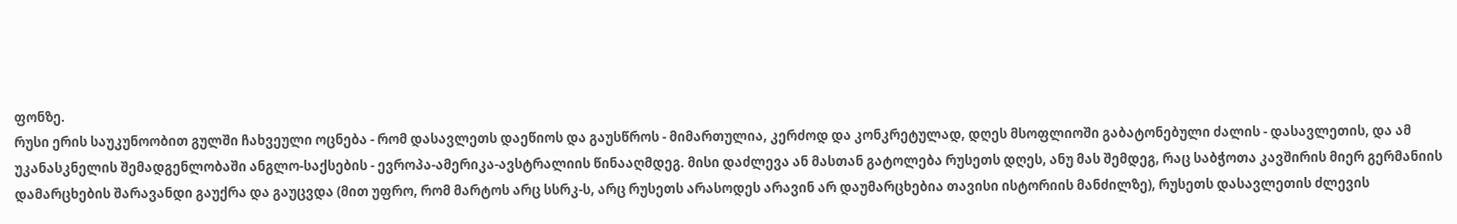ფონზე.
რუსი ერის საუკუნოობით გულში ჩახვეული ოცნება - რომ დასავლეთს დაეწიოს და გაუსწროს - მიმართულია, კერძოდ და კონკრეტულად, დღეს მსოფლიოში გაბატონებული ძალის - დასავლეთის, და ამ უკანასკნელის შემადგენლობაში ანგლო-საქსების - ევროპა-ამერიკა-ავსტრალიის წინააღმდეგ. მისი დაძლევა ან მასთან გატოლება რუსეთს დღეს, ანუ მას შემდეგ, რაც საბჭოთა კავშირის მიერ გერმანიის დამარცხების შარავანდი გაუქრა და გაუცვდა (მით უფრო, რომ მარტოს არც სსრკ-ს, არც რუსეთს არასოდეს არავინ არ დაუმარცხებია თავისი ისტორიის მანძილზე), რუსეთს დასავლეთის ძლევის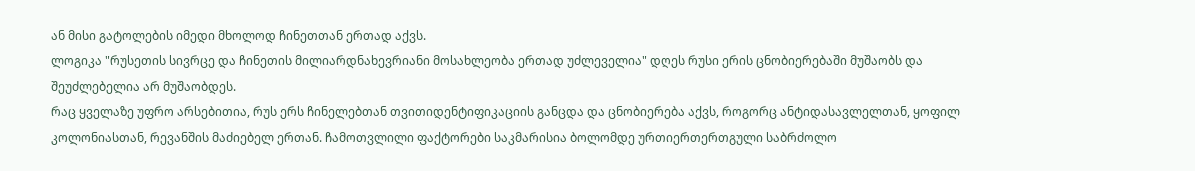ან მისი გატოლების იმედი მხოლოდ ჩინეთთან ერთად აქვს.
ლოგიკა "რუსეთის სივრცე და ჩინეთის მილიარდნახევრიანი მოსახლეობა ერთად უძლეველია" დღეს რუსი ერის ცნობიერებაში მუშაობს და შეუძლებელია არ მუშაობდეს.
რაც ყველაზე უფრო არსებითია, რუს ერს ჩინელებთან თვითიდენტიფიკაციის განცდა და ცნობიერება აქვს, როგორც ანტიდასავლელთან, ყოფილ კოლონიასთან, რევანშის მაძიებელ ერთან. ჩამოთვლილი ფაქტორები საკმარისია ბოლომდე ურთიერთერთგული საბრძოლო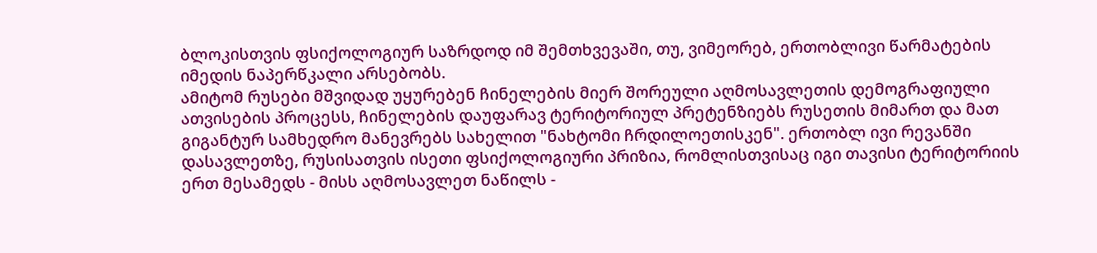ბლოკისთვის ფსიქოლოგიურ საზრდოდ იმ შემთხვევაში, თუ, ვიმეორებ, ერთობლივი წარმატების იმედის ნაპერწკალი არსებობს.
ამიტომ რუსები მშვიდად უყურებენ ჩინელების მიერ შორეული აღმოსავლეთის დემოგრაფიული ათვისების პროცესს, ჩინელების დაუფარავ ტერიტორიულ პრეტენზიებს რუსეთის მიმართ და მათ გიგანტურ სამხედრო მანევრებს სახელით "ნახტომი ჩრდილოეთისკენ". ერთობლ ივი რევანში დასავლეთზე, რუსისათვის ისეთი ფსიქოლოგიური პრიზია, რომლისთვისაც იგი თავისი ტერიტორიის ერთ მესამედს - მისს აღმოსავლეთ ნაწილს -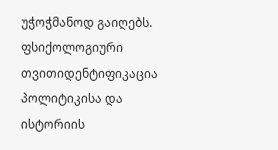უჭოჭმანოდ გაიღებს.
ფსიქოლოგიური თვითიდენტიფიკაცია პოლიტიკისა და ისტორიის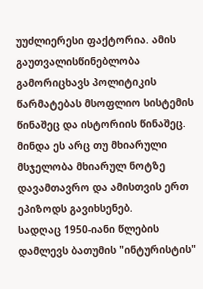უუძლიერესი ფაქტორია. ამის გაუთვალისწინებლობა გამორიცხავს პოლიტიკის წარმატებას მსოფლიო სისტემის წინაშეც და ისტორიის წინაშეც. მინდა ეს არც თუ მხიარული მსჯელობა მხიარულ ნოტზე დავამთავრო და ამისთვის ერთ ეპიზოდს გავიხსენებ.
სადღაც 1950-იანი წლების დამლევს ბათუმის "ინტურისტის"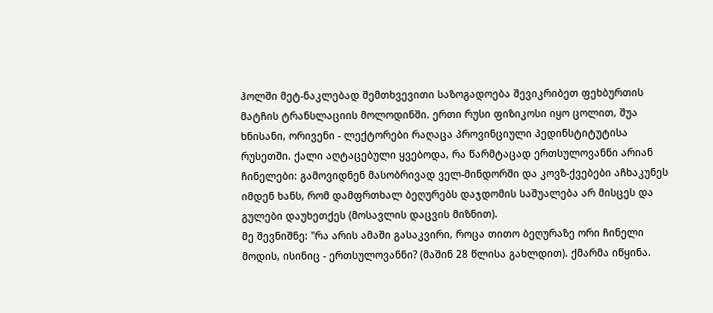ჰოლში მეტ-ნაკლებად შემთხვევითი საზოგადოება შევიკრიბეთ ფეხბურთის მატჩის ტრანსლაციის მოლოდინში. ერთი რუსი ფიზიკოსი იყო ცოლით, შუა ხნისანი, ორივენი - ლექტორები რაღაცა პროვინციული პედინსტიტუტისა რუსეთში. ქალი აღტაცებული ყვებოდა, რა წარმტაცად ერთსულოვანნი არიან ჩინელები: გამოვიდნენ მასობრივად ველ-მინდორში და კოვზ-ქვებები აჩხაკუნეს იმდენ ხანს, რომ დამფრთხალ ბეღურებს დაჯდომის საშუალება არ მისცეს და გულები დაუხეთქეს (მოსავლის დაცვის მიზნით).
მე შევნიშნე: "რა არის ამაში გასაკვირი, როცა თითო ბეღურაზე ორი ჩინელი მოდის, ისინიც - ერთსულოვანნი? (მაშინ 28 წლისა გახლდით). ქმარმა იწყინა.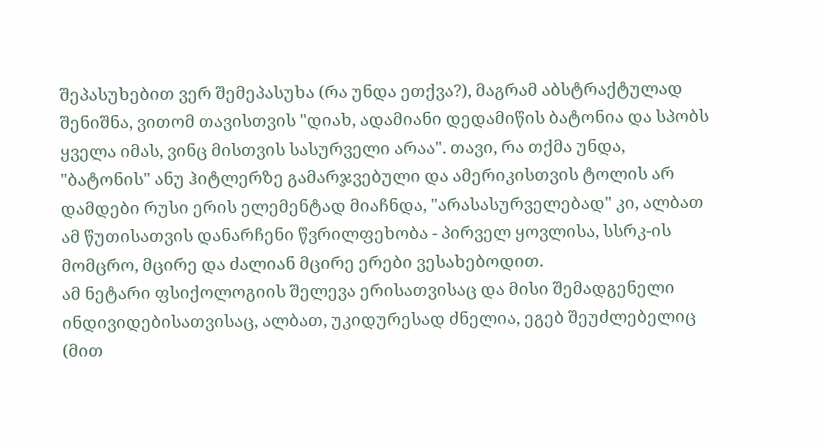შეპასუხებით ვერ შემეპასუხა (რა უნდა ეთქვა?), მაგრამ აბსტრაქტულად შენიშნა, ვითომ თავისთვის "დიახ, ადამიანი დედამიწის ბატონია და სპობს ყველა იმას, ვინც მისთვის სასურველი არაა". თავი, რა თქმა უნდა, "ბატონის" ანუ ჰიტლერზე გამარჯვებული და ამერიკისთვის ტოლის არ დამდები რუსი ერის ელემენტად მიაჩნდა, "არასასურველებად" კი, ალბათ ამ წუთისათვის დანარჩენი წვრილფეხობა - პირველ ყოვლისა, სსრკ-ის მომცრო, მცირე და ძალიან მცირე ერები ვესახებოდით.
ამ ნეტარი ფსიქოლოგიის შელევა ერისათვისაც და მისი შემადგენელი ინდივიდებისათვისაც, ალბათ, უკიდურესად ძნელია, ეგებ შეუძლებელიც (მით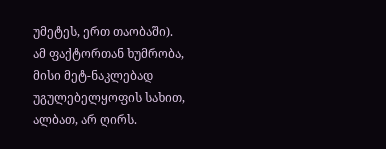უმეტეს, ერთ თაობაში). ამ ფაქტორთან ხუმრობა, მისი მეტ-ნაკლებად უგულებელყოფის სახით, ალბათ, არ ღირს.